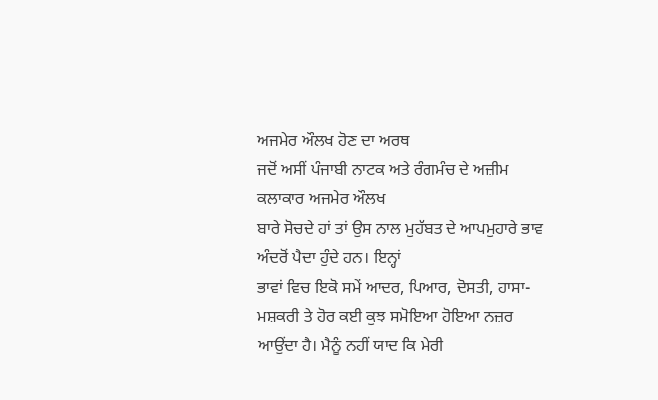ਅਜਮੇਰ ਔਲਖ ਹੋਣ ਦਾ ਅਰਥ
ਜਦੋਂ ਅਸੀਂ ਪੰਜਾਬੀ ਨਾਟਕ ਅਤੇ ਰੰਗਮੰਚ ਦੇ ਅਜ਼ੀਮ ਕਲਾਕਾਰ ਅਜਮੇਰ ਔਲਖ
ਬਾਰੇ ਸੋਚਦੇ ਹਾਂ ਤਾਂ ਉਸ ਨਾਲ ਮੁਹੱਬਤ ਦੇ ਆਪਮੁਹਾਰੇ ਭਾਵ ਅੰਦਰੋਂ ਪੈਦਾ ਹੁੰਦੇ ਹਨ। ਇਨ੍ਹਾਂ
ਭਾਵਾਂ ਵਿਚ ਇਕੋ ਸਮੇਂ ਆਦਰ, ਪਿਆਰ, ਦੋਸਤੀ, ਹਾਸਾ-ਮਸ਼ਕਰੀ ਤੇ ਹੋਰ ਕਈ ਕੁਝ ਸਮੋਇਆ ਹੋਇਆ ਨਜ਼ਰ
ਆਉਂਦਾ ਹੈ। ਮੈਨੂੰ ਨਹੀਂ ਯਾਦ ਕਿ ਮੇਰੀ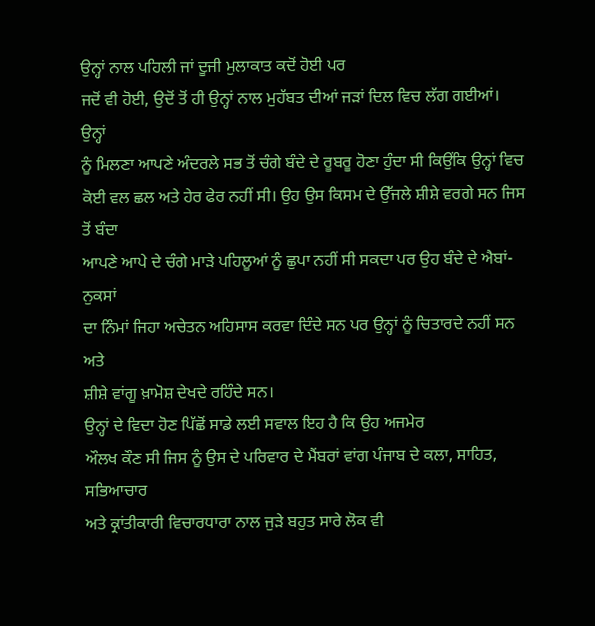ਉਨ੍ਹਾਂ ਨਾਲ ਪਹਿਲੀ ਜਾਂ ਦੂਜੀ ਮੁਲਾਕਾਤ ਕਦੋਂ ਹੋਈ ਪਰ
ਜਦੋਂ ਵੀ ਹੋਈ, ਉਦੋਂ ਤੋਂ ਹੀ ਉਨ੍ਹਾਂ ਨਾਲ ਮੁਹੱਬਤ ਦੀਆਂ ਜੜਾਂ ਦਿਲ ਵਿਚ ਲੱਗ ਗਈਆਂ। ਉਨ੍ਹਾਂ
ਨੂੰ ਮਿਲਣਾ ਆਪਣੇ ਅੰਦਰਲੇ ਸਭ ਤੋਂ ਚੰਗੇ ਬੰਦੇ ਦੇ ਰੂਬਰੂ ਹੋਣਾ ਹੁੰਦਾ ਸੀ ਕਿਉਂਕਿ ਉਨ੍ਹਾਂ ਵਿਚ
ਕੋਈ ਵਲ ਛਲ ਅਤੇ ਹੇਰ ਫੇਰ ਨਹੀਂ ਸੀ। ਉਹ ਉਸ ਕਿਸਮ ਦੇ ਉੱਜਲੇ ਸ਼ੀਸ਼ੇ ਵਰਗੇ ਸਨ ਜਿਸ ਤੋਂ ਬੰਦਾ
ਆਪਣੇ ਆਪੇ ਦੇ ਚੰਗੇ ਮਾੜੇ ਪਹਿਲੂਆਂ ਨੂੰ ਛੁਪਾ ਨਹੀਂ ਸੀ ਸਕਦਾ ਪਰ ਉਹ ਬੰਦੇ ਦੇ ਐਬਾਂ-ਨੁਕਸਾਂ
ਦਾ ਨਿੰਮਾਂ ਜਿਹਾ ਅਚੇਤਨ ਅਹਿਸਾਸ ਕਰਵਾ ਦਿੰਦੇ ਸਨ ਪਰ ਉਨ੍ਹਾਂ ਨੂੰ ਚਿਤਾਰਦੇ ਨਹੀਂ ਸਨ ਅਤੇ
ਸ਼ੀਸ਼ੇ ਵਾਂਗੂ ਖ਼ਾਮੋਸ਼ ਦੇਖਦੇ ਰਹਿੰਦੇ ਸਨ।
ਉਨ੍ਹਾਂ ਦੇ ਵਿਦਾ ਹੋਣ ਪਿੱਛੋਂ ਸਾਡੇ ਲਈ ਸਵਾਲ ਇਹ ਹੈ ਕਿ ਉਹ ਅਜਮੇਰ
ਔਲਖ ਕੌਣ ਸੀ ਜਿਸ ਨੂੰ ਉਸ ਦੇ ਪਰਿਵਾਰ ਦੇ ਮੈਂਬਰਾਂ ਵਾਂਗ ਪੰਜਾਬ ਦੇ ਕਲਾ, ਸਾਹਿਤ, ਸਭਿਆਚਾਰ
ਅਤੇ ਕ੍ਰਾਂਤੀਕਾਰੀ ਵਿਚਾਰਧਾਰਾ ਨਾਲ ਜੁੜੇ ਬਹੁਤ ਸਾਰੇ ਲੋਕ ਵੀ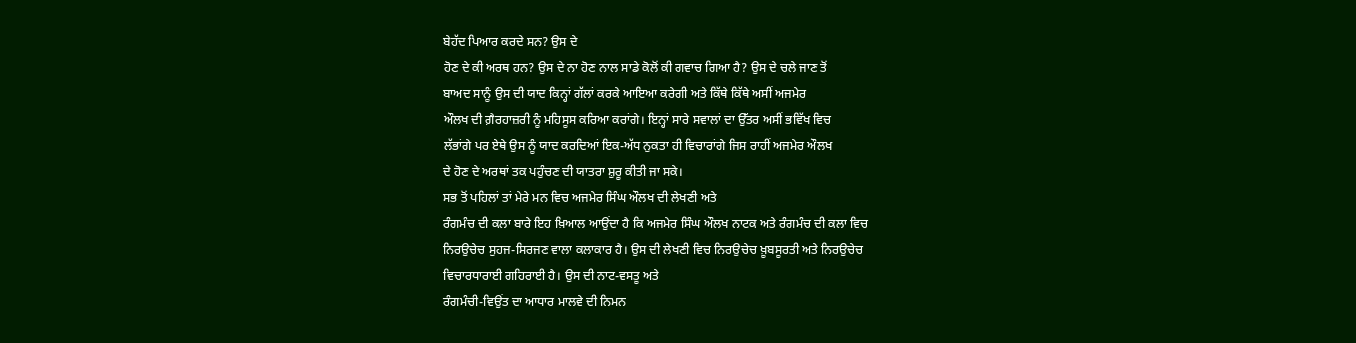ਬੇਹੱਦ ਪਿਆਰ ਕਰਦੇ ਸਨ? ਉਸ ਦੇ
ਹੋਣ ਦੇ ਕੀ ਅਰਥ ਹਨ? ਉਸ ਦੇ ਨਾ ਹੋਣ ਨਾਲ ਸਾਡੇ ਕੋਲੋਂ ਕੀ ਗਵਾਚ ਗਿਆ ਹੈ? ਉਸ ਦੇ ਚਲੇ ਜਾਣ ਤੋਂ
ਬਾਅਦ ਸਾਨੂੰ ਉਸ ਦੀ ਯਾਦ ਕਿਨ੍ਹਾਂ ਗੱਲਾਂ ਕਰਕੇ ਆਇਆ ਕਰੇਗੀ ਅਤੇ ਕਿੱਥੇ ਕਿੱਥੇ ਅਸੀਂ ਅਜਮੇਰ
ਔਲਖ ਦੀ ਗ਼ੈਰਹਾਜ਼ਰੀ ਨੂੰ ਮਹਿਸੂਸ ਕਰਿਆ ਕਰਾਂਗੇ। ਇਨ੍ਹਾਂ ਸਾਰੇ ਸਵਾਲਾਂ ਦਾ ਉੱਤਰ ਅਸੀਂ ਭਵਿੱਖ ਵਿਚ
ਲੱਭਾਂਗੇ ਪਰ ਏਥੇ ਉਸ ਨੂੰ ਯਾਦ ਕਰਦਿਆਂ ਇਕ-ਅੱਧ ਨੁਕਤਾ ਹੀ ਵਿਚਾਰਾਂਗੇ ਜਿਸ ਰਾਹੀਂ ਅਜਮੇਰ ਔਲਖ
ਦੇ ਹੋਣ ਦੇ ਅਰਥਾਂ ਤਕ ਪਹੁੰਚਣ ਦੀ ਯਾਤਰਾ ਸ਼ੁਰੂ ਕੀਤੀ ਜਾ ਸਕੇ।
ਸਭ ਤੋਂ ਪਹਿਲਾਂ ਤਾਂ ਮੇਰੇ ਮਨ ਵਿਚ ਅਜਮੇਰ ਸਿੰਘ ਔਲਖ ਦੀ ਲੇਖਣੀ ਅਤੇ
ਰੰਗਮੰਚ ਦੀ ਕਲਾ ਬਾਰੇ ਇਹ ਖ਼ਿਆਲ ਆਉਂਦਾ ਹੈ ਕਿ ਅਜਮੇਰ ਸਿੰਘ ਔਲਖ ਨਾਟਕ ਅਤੇ ਰੰਗਮੰਚ ਦੀ ਕਲਾ ਵਿਚ
ਨਿਰਉਚੇਚ ਸੁਹਜ-ਸਿਰਜਣ ਵਾਲਾ ਕਲਾਕਾਰ ਹੈ। ਉਸ ਦੀ ਲੇਖਣੀ ਵਿਚ ਨਿਰਉਚੇਚ ਖ਼ੂਬਸੂਰਤੀ ਅਤੇ ਨਿਰਉਚੇਚ
ਵਿਚਾਰਧਾਰਾਈ ਗਹਿਰਾਈ ਹੈ। ਉਸ ਦੀ ਨਾਟ-ਵਸਤੂ ਅਤੇ
ਰੰਗਮੰਚੀ-ਵਿਉਂਤ ਦਾ ਆਧਾਰ ਮਾਲਵੇ ਦੀ ਨਿਮਨ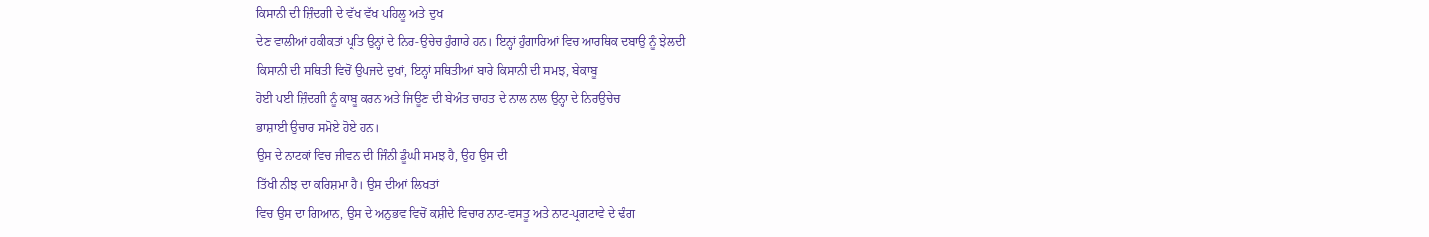ਕਿਸਾਨੀ ਦੀ ਜ਼ਿੰਦਗੀ ਦੇ ਵੱਖ ਵੱਖ ਪਹਿਲੂ ਅਤੇ ਦੁਖ
ਦੇਣ ਵਾਲੀਆਂ ਹਕੀਕਤਾਂ ਪ੍ਰਤਿ ਉਨ੍ਹਾਂ ਦੇ ਨਿਰ-ਉਚੇਚ ਹੁੰਗਾਰੇ ਹਨ। ਇਨ੍ਹਾਂ ਹੁੰਗਾਰਿਆਂ ਵਿਚ ਆਰਥਿਕ ਦਬਾਉ ਨੂੰ ਝੇਲਦੀ
ਕਿਸਾਨੀ ਦੀ ਸਥਿਤੀ ਵਿਚੋਂ ਉਪਜਦੇ ਦੁਖਾਂ, ਇਨ੍ਹਾਂ ਸਥਿਤੀਆਂ ਬਾਰੇ ਕਿਸਾਨੀ ਦੀ ਸਮਝ, ਬੇਕਾਬੂ
ਹੋਈ ਪਈ ਜ਼ਿੰਦਗੀ ਨੂੰ ਕਾਬੂ ਕਰਨ ਅਤੇ ਜਿਊਣ ਦੀ ਬੇਅੰਤ ਚਾਹਤ ਦੇ ਨਾਲ ਨਾਲ ਉਨ੍ਹਾ ਦੇ ਨਿਰਉਚੇਚ
ਭਾਸ਼ਾਈ ਉਚਾਰ ਸਮੋਏ ਹੋਏ ਹਨ।
ਉਸ ਦੇ ਨਾਟਕਾਂ ਵਿਚ ਜੀਵਨ ਦੀ ਜਿੰਨੀ ਡੂੰਘੀ ਸਮਝ ਹੈ, ਉਹ ਉਸ ਦੀ
ਤਿੱਖੀ ਨੀਝ ਦਾ ਕਰਿਸ਼ਮਾ ਹੈ। ਉਸ ਦੀਆਂ ਲਿਖਤਾਂ
ਵਿਚ ਉਸ ਦਾ ਗਿਆਨ, ਉਸ ਦੇ ਅਨੁਭਵ ਵਿਚੋਂ ਕਸ਼ੀਦੇ ਵਿਚਾਰ ਨਾਟ-ਵਸਤੂ ਅਤੇ ਨਾਟ-ਪ੍ਰਗਟਾਵੇ ਦੇ ਢੰਗ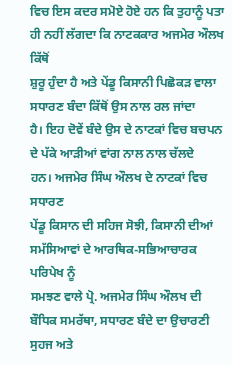ਵਿਚ ਇਸ ਕਦਰ ਸਮੋਏ ਹੋਏ ਹਨ ਕਿ ਤੁਹਾਨੂੰ ਪਤਾ ਹੀ ਨਹੀਂ ਲੱਗਦਾ ਕਿ ਨਾਟਕਕਾਰ ਅਜਮੇਰ ਔਲਖ ਕਿੱਥੋਂ
ਸ਼ੁਰੂ ਹੁੰਦਾ ਹੈ ਅਤੇ ਪੇਂਡੂ ਕਿਸਾਨੀ ਪਿਛੋਕੜ ਵਾਲਾ ਸਧਾਰਣ ਬੰਦਾ ਕਿੱਥੋਂ ਉਸ ਨਾਲ ਰਲ ਜਾਂਦਾ
ਹੈ। ਇਹ ਦੋਵੇਂ ਬੰਦੇ ਉਸ ਦੇ ਨਾਟਕਾਂ ਵਿਚ ਬਚਪਨ ਦੇ ਪੱਕੇ ਆੜੀਆਂ ਵਾਂਗ ਨਾਲ ਨਾਲ ਚੱਲਦੇ
ਹਨ। ਅਜਮੇਰ ਸਿੰਘ ਔਲਖ ਦੇ ਨਾਟਕਾਂ ਵਿਚ ਸਧਾਰਣ
ਪੇਂਡੂ ਕਿਸਾਨ ਦੀ ਸਹਿਜ ਸੋਝੀ, ਕਿਸਾਨੀ ਦੀਆਂ ਸਮੱਸਿਆਵਾਂ ਦੇ ਆਰਥਿਕ-ਸਭਿਆਚਾਰਕ ਪਰਿਪੇਖ ਨੂੰ
ਸਮਝਣ ਵਾਲੇ ਪ੍ਰੋ. ਅਜਮੇਰ ਸਿੰਘ ਔਲਖ ਦੀ ਬੌਧਿਕ ਸਮਰੱਥਾ, ਸਧਾਰਣ ਬੰਦੇ ਦਾ ਉਚਾਰਣੀ ਸੁਹਜ ਅਤੇ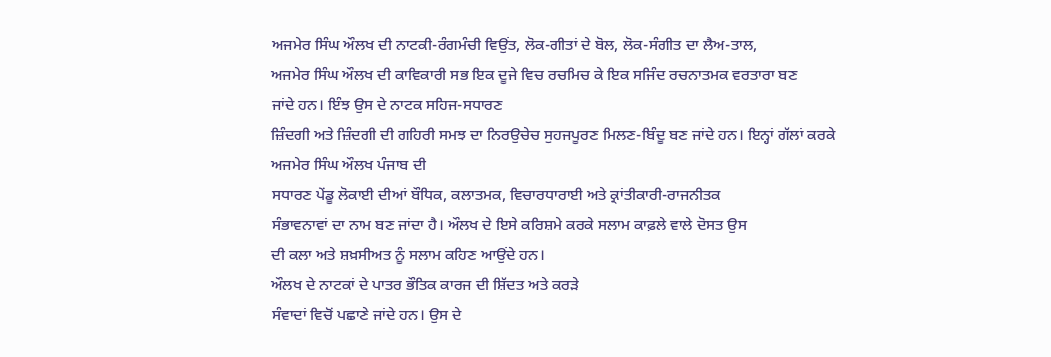ਅਜਮੇਰ ਸਿੰਘ ਔਲਖ ਦੀ ਨਾਟਕੀ-ਰੰਗਮੰਚੀ ਵਿਉਂਤ, ਲੋਕ-ਗੀਤਾਂ ਦੇ ਬੋਲ, ਲੋਕ-ਸੰਗੀਤ ਦਾ ਲੈਅ-ਤਾਲ,
ਅਜਮੇਰ ਸਿੰਘ ਔਲਖ ਦੀ ਕਾਵਿਕਾਰੀ ਸਭ ਇਕ ਦੂਜੇ ਵਿਚ ਰਚਮਿਚ ਕੇ ਇਕ ਸਜਿੰਦ ਰਚਨਾਤਮਕ ਵਰਤਾਰਾ ਬਣ
ਜਾਂਦੇ ਹਨ। ਇੰਝ ਉਸ ਦੇ ਨਾਟਕ ਸਹਿਜ-ਸਧਾਰਣ
ਜ਼ਿੰਦਗੀ ਅਤੇ ਜ਼ਿੰਦਗੀ ਦੀ ਗਹਿਰੀ ਸਮਝ ਦਾ ਨਿਰਉਚੇਚ ਸੁਹਜਪੂਰਣ ਮਿਲਣ-ਬਿੰਦੂ ਬਣ ਜਾਂਦੇ ਹਨ। ਇਨ੍ਹਾਂ ਗੱਲਾਂ ਕਰਕੇ ਅਜਮੇਰ ਸਿੰਘ ਔਲਖ ਪੰਜਾਬ ਦੀ
ਸਧਾਰਣ ਪੇਂਡੂ ਲੋਕਾਈ ਦੀਆਂ ਬੌਧਿਕ, ਕਲਾਤਮਕ, ਵਿਚਾਰਧਾਰਾਈ ਅਤੇ ਕ੍ਰਾਂਤੀਕਾਰੀ-ਰਾਜਨੀਤਕ
ਸੰਭਾਵਨਾਵਾਂ ਦਾ ਨਾਮ ਬਣ ਜਾਂਦਾ ਹੈ। ਔਲਖ ਦੇ ਇਸੇ ਕਰਿਸ਼ਮੇ ਕਰਕੇ ਸਲਾਮ ਕਾਫ਼ਲੇ ਵਾਲੇ ਦੋਸਤ ਉਸ
ਦੀ ਕਲਾ ਅਤੇ ਸ਼ਖ਼ਸੀਅਤ ਨੂੰ ਸਲਾਮ ਕਹਿਣ ਆਉਂਦੇ ਹਨ।
ਔਲਖ ਦੇ ਨਾਟਕਾਂ ਦੇ ਪਾਤਰ ਭੌਤਿਕ ਕਾਰਜ ਦੀ ਸ਼ਿੱਦਤ ਅਤੇ ਕਰੜੇ
ਸੰਵਾਦਾਂ ਵਿਚੋਂ ਪਛਾਣੇ ਜਾਂਦੇ ਹਨ। ਉਸ ਦੇ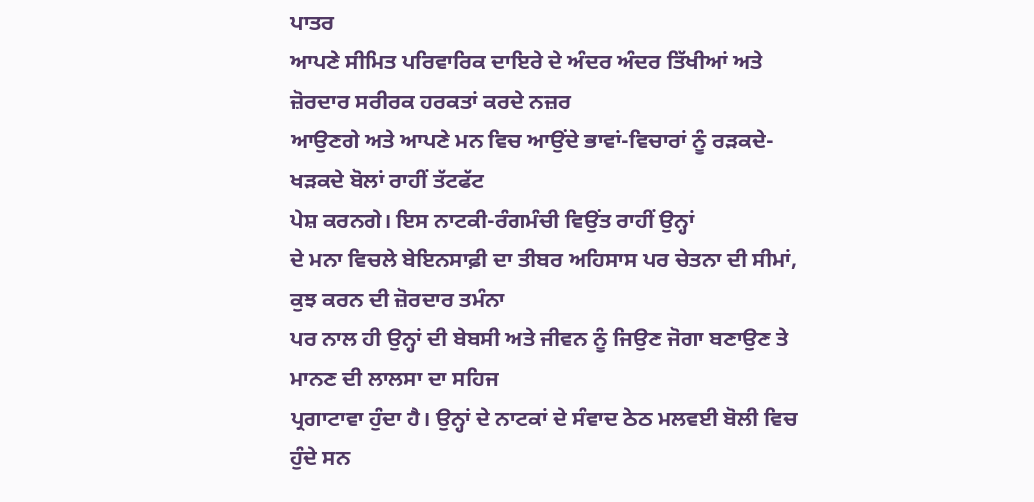ਪਾਤਰ
ਆਪਣੇ ਸੀਮਿਤ ਪਰਿਵਾਰਿਕ ਦਾਇਰੇ ਦੇ ਅੰਦਰ ਅੰਦਰ ਤਿੱਖੀਆਂ ਅਤੇ ਜ਼ੋਰਦਾਰ ਸਰੀਰਕ ਹਰਕਤਾਂ ਕਰਦੇ ਨਜ਼ਰ
ਆਉਣਗੇ ਅਤੇ ਆਪਣੇ ਮਨ ਵਿਚ ਆਉਂਦੇ ਭਾਵਾਂ-ਵਿਚਾਰਾਂ ਨੂੰ ਰੜਕਦੇ-ਖੜਕਦੇ ਬੋਲਾਂ ਰਾਹੀਂ ਤੱਟਫੱਟ
ਪੇਸ਼ ਕਰਨਗੇ। ਇਸ ਨਾਟਕੀ-ਰੰਗਮੰਚੀ ਵਿਉਂਤ ਰਾਹੀਂ ਉਨ੍ਹਾਂ
ਦੇ ਮਨਾ ਵਿਚਲੇ ਬੇਇਨਸਾਫ਼ੀ ਦਾ ਤੀਬਰ ਅਹਿਸਾਸ ਪਰ ਚੇਤਨਾ ਦੀ ਸੀਮਾਂ, ਕੁਝ ਕਰਨ ਦੀ ਜ਼ੋਰਦਾਰ ਤਮੰਨਾ
ਪਰ ਨਾਲ ਹੀ ਉਨ੍ਹਾਂ ਦੀ ਬੇਬਸੀ ਅਤੇ ਜੀਵਨ ਨੂੰ ਜਿਉਣ ਜੋਗਾ ਬਣਾਉਣ ਤੇ ਮਾਨਣ ਦੀ ਲਾਲਸਾ ਦਾ ਸਹਿਜ
ਪ੍ਰਗਾਟਾਵਾ ਹੁੰਦਾ ਹੈ। ਉਨ੍ਹਾਂ ਦੇ ਨਾਟਕਾਂ ਦੇ ਸੰਵਾਦ ਠੇਠ ਮਲਵਈ ਬੋਲੀ ਵਿਚ ਹੁੰਦੇ ਸਨ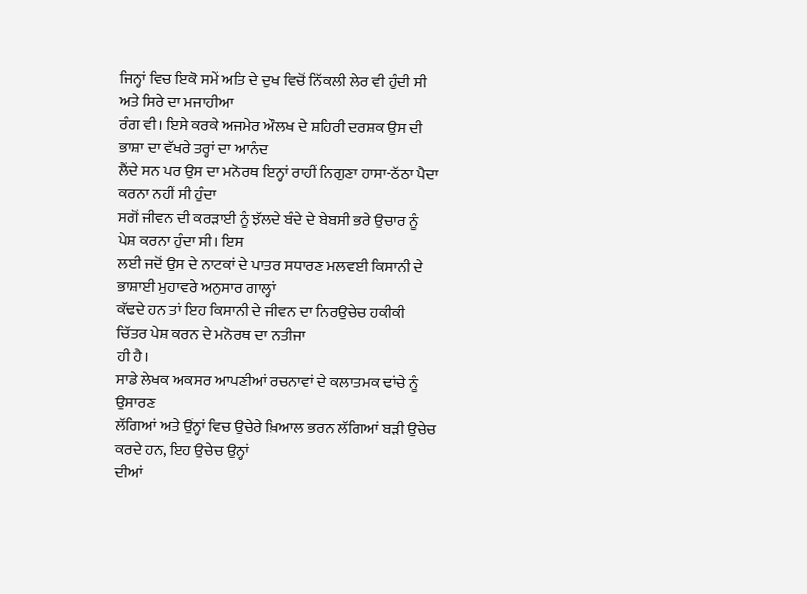ਜਿਨ੍ਹਾਂ ਵਿਚ ਇਕੋ ਸਮੇਂ ਅਤਿ ਦੇ ਦੁਖ ਵਿਚੋਂ ਨਿੱਕਲੀ ਲੇਰ ਵੀ ਹੁੰਦੀ ਸੀ ਅਤੇ ਸਿਰੇ ਦਾ ਮਜਾਹੀਆ
ਰੰਗ ਵੀ। ਇਸੇ ਕਰਕੇ ਅਜਮੇਰ ਔਲਖ ਦੇ ਸ਼ਹਿਰੀ ਦਰਸ਼ਕ ਉਸ ਦੀ ਭਾਸ਼ਾ ਦਾ ਵੱਖਰੇ ਤਰ੍ਹਾਂ ਦਾ ਆਨੰਦ
ਲੈਂਦੇ ਸਨ ਪਰ ਉਸ ਦਾ ਮਨੋਰਥ ਇਨ੍ਹਾਂ ਰਾਹੀਂ ਨਿਗੁਣਾ ਹਾਸਾ-ਠੱਠਾ ਪੈਦਾ ਕਰਨਾ ਨਹੀਂ ਸੀ ਹੁੰਦਾ
ਸਗੋਂ ਜੀਵਨ ਦੀ ਕਰੜਾਈ ਨੂੰ ਝੱਲਦੇ ਬੰਦੇ ਦੇ ਬੇਬਸੀ ਭਰੇ ਉਚਾਰ ਨੂੰ ਪੇਸ਼ ਕਰਨਾ ਹੁੰਦਾ ਸੀ। ਇਸ
ਲਈ ਜਦੋਂ ਉਸ ਦੇ ਨਾਟਕਾਂ ਦੇ ਪਾਤਰ ਸਧਾਰਣ ਮਲਵਈ ਕਿਸਾਨੀ ਦੇ ਭਾਸ਼ਾਈ ਮੁਹਾਵਰੇ ਅਨੁਸਾਰ ਗਾਲ੍ਹਾਂ
ਕੱਢਦੇ ਹਨ ਤਾਂ ਇਹ ਕਿਸਾਨੀ ਦੇ ਜੀਵਨ ਦਾ ਨਿਰਉਚੇਚ ਹਕੀਕੀ ਚਿੱਤਰ ਪੇਸ਼ ਕਰਨ ਦੇ ਮਨੋਰਥ ਦਾ ਨਤੀਜਾ
ਹੀ ਹੈ।
ਸਾਡੇ ਲੇਖਕ ਅਕਸਰ ਆਪਣੀਆਂ ਰਚਨਾਵਾਂ ਦੇ ਕਲਾਤਮਕ ਢਾਂਚੇ ਨੂੰ ਉਸਾਰਣ
ਲੱਗਿਆਂ ਅਤੇ ਉਂਨ੍ਹਾਂ ਵਿਚ ਉਚੇਰੇ ਖ਼ਿਆਲ ਭਰਨ ਲੱਗਿਆਂ ਬੜੀ ਉਚੇਚ ਕਰਦੇ ਹਨ, ਇਹ ਉਚੇਚ ਉਨ੍ਹਾਂ
ਦੀਆਂ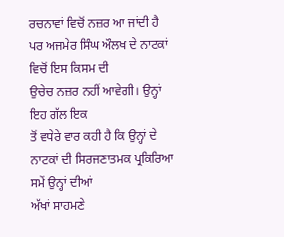ਰਚਨਾਵਾਂ ਵਿਚੋਂ ਨਜ਼ਰ ਆ ਜਾਂਦੀ ਹੈ ਪਰ ਅਜਮੇਰ ਸਿੰਘ ਔਲਖ ਦੇ ਨਾਟਕਾਂ ਵਿਚੋਂ ਇਸ ਕਿਸਮ ਦੀ
ਉਚੇਚ ਨਜ਼ਰ ਨਹੀਂ ਆਵੇਗੀ। ਉਨ੍ਹਾਂ ਇਹ ਗੱਲ ਇਕ
ਤੋਂ ਵਧੇਰੇ ਵਾਰ ਕਹੀ ਹੈ ਕਿ ਉਨ੍ਹਾਂ ਦੇ ਨਾਟਕਾਂ ਦੀ ਸਿਰਜਣਾਤਮਕ ਪ੍ਰਕਿਰਿਆ ਸਮੇਂ ਉਨ੍ਹਾਂ ਦੀਆਂ
ਅੱਖਾਂ ਸਾਹਮਣੇ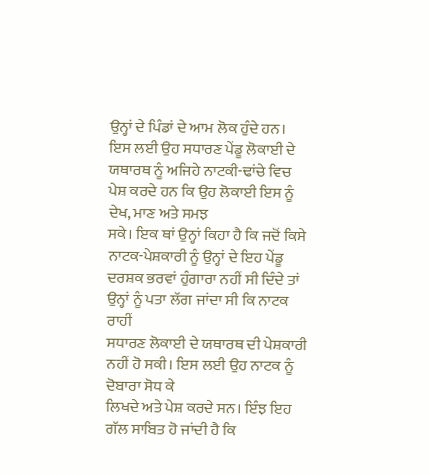ਉਨ੍ਹਾਂ ਦੇ ਪਿੰਡਾਂ ਦੇ ਆਮ ਲੋਕ ਹੁੰਦੇ ਹਨ। ਇਸ ਲਈ ਉਹ ਸਧਾਰਣ ਪੇਂਡੂ ਲੋਕਾਈ ਦੇ
ਯਥਾਰਥ ਨੂੰ ਅਜਿਹੇ ਨਾਟਕੀ-ਢਾਂਚੇ ਵਿਚ ਪੇਸ਼ ਕਰਦੇ ਹਨ ਕਿ ਉਹ ਲੋਕਾਈ ਇਸ ਨੂੰ ਦੇਖ, ਮਾਣ ਅਤੇ ਸਮਝ
ਸਕੇ। ਇਕ ਥਾਂ ਉਨ੍ਹਾਂ ਕਿਹਾ ਹੈ ਕਿ ਜਦੋਂ ਕਿਸੇ ਨਾਟਕ-ਪੇਸ਼ਕਾਰੀ ਨੂੰ ਉਨ੍ਹਾਂ ਦੇ ਇਹ ਪੇਂਡੂ
ਦਰਸ਼ਕ ਭਰਵਾਂ ਹੁੰਗਾਰਾ ਨਹੀਂ ਸੀ ਦਿੰਦੇ ਤਾਂ ਉਨ੍ਹਾਂ ਨੂੰ ਪਤਾ ਲੱਗ ਜਾਂਦਾ ਸੀ ਕਿ ਨਾਟਕ ਰਾਹੀਂ
ਸਧਾਰਣ ਲੋਕਾਈ ਦੇ ਯਥਾਰਥ ਦੀ ਪੇਸ਼ਕਾਰੀ ਨਹੀਂ ਹੋ ਸਕੀ। ਇਸ ਲਈ ਉਹ ਨਾਟਕ ਨੂੰ ਦੋਬਾਰਾ ਸੋਧ ਕੇ
ਲਿਖਦੇ ਅਤੇ ਪੇਸ਼ ਕਰਦੇ ਸਨ। ਇੰਝ ਇਹ ਗੱਲ ਸਾਬਿਤ ਹੋ ਜਾਂਦੀ ਹੈ ਕਿ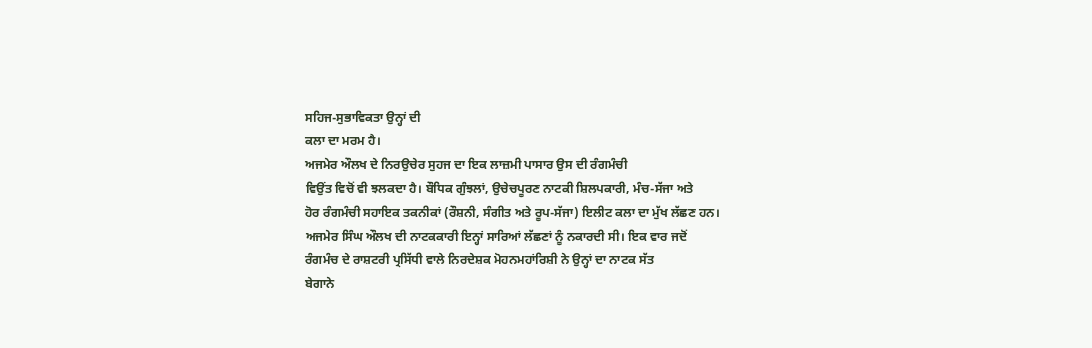ਸਹਿਜ-ਸੁਭਾਵਿਕਤਾ ਉਨ੍ਹਾਂ ਦੀ
ਕਲਾ ਦਾ ਮਰਮ ਹੈ।
ਅਜਮੇਰ ਔਲਖ ਦੇ ਨਿਰਉਚੇਰ ਸੁਹਜ ਦਾ ਇਕ ਲਾਜ਼ਮੀ ਪਾਸਾਰ ਉਸ ਦੀ ਰੰਗਮੰਚੀ
ਵਿਉਂਤ ਵਿਚੋਂ ਵੀ ਝਲਕਦਾ ਹੈ। ਬੌਧਿਕ ਗੁੰਝਲਾਂ, ਉਚੇਚਪੂਰਣ ਨਾਟਕੀ ਸ਼ਿਲਪਕਾਰੀ, ਮੰਚ-ਸੱਜਾ ਅਤੇ
ਹੋਰ ਰੰਗਮੰਚੀ ਸਹਾਇਕ ਤਕਨੀਕਾਂ (ਰੌਸ਼ਨੀ, ਸੰਗੀਤ ਅਤੇ ਰੂਪ-ਸੱਜਾ) ਇਲੀਟ ਕਲਾ ਦਾ ਮੁੱਖ ਲੱਛਣ ਹਨ।
ਅਜਮੇਰ ਸਿੰਘ ਔਲਖ ਦੀ ਨਾਟਕਕਾਰੀ ਇਨ੍ਹਾਂ ਸਾਰਿਆਂ ਲੱਛਣਾਂ ਨੂੰ ਨਕਾਰਦੀ ਸੀ। ਇਕ ਵਾਰ ਜਦੋਂ
ਰੰਗਮੰਚ ਦੇ ਰਾਸ਼ਟਰੀ ਪ੍ਰਸਿੱਧੀ ਵਾਲੇ ਨਿਰਦੇਸ਼ਕ ਮੋਹਨਮਹਾਂਰਿਸ਼ੀ ਨੇ ਉਨ੍ਹਾਂ ਦਾ ਨਾਟਕ ਸੱਤ
ਬੇਗਾਨੇ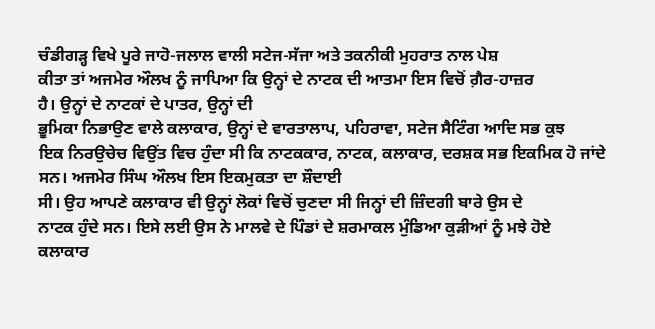ਚੰਡੀਗੜ੍ਹ ਵਿਖੇ ਪੂਰੇ ਜਾਹੋ-ਜਲਾਲ ਵਾਲੀ ਸਟੇਜ-ਸੱਜਾ ਅਤੇ ਤਕਨੀਕੀ ਮੁਹਰਾਤ ਨਾਲ ਪੇਸ਼
ਕੀਤਾ ਤਾਂ ਅਜਮੇਰ ਔਲਖ ਨੂੰ ਜਾਪਿਆ ਕਿ ਉਨ੍ਹਾਂ ਦੇ ਨਾਟਕ ਦੀ ਆਤਮਾ ਇਸ ਵਿਚੋਂ ਗ਼ੈਰ-ਹਾਜ਼ਰ
ਹੈ। ਉਨ੍ਹਾਂ ਦੇ ਨਾਟਕਾਂ ਦੇ ਪਾਤਰ, ਉਨ੍ਹਾਂ ਦੀ
ਭੂਮਿਕਾ ਨਿਭਾਉਣ ਵਾਲੇ ਕਲਾਕਾਰ, ਉਨ੍ਹਾਂ ਦੇ ਵਾਰਤਾਲਾਪ, ਪਹਿਰਾਵਾ, ਸਟੇਜ ਸੈਟਿੰਗ ਆਦਿ ਸਭ ਕੁਝ
ਇਕ ਨਿਰਉਚੇਚ ਵਿਉਂਤ ਵਿਚ ਹੁੰਦਾ ਸੀ ਕਿ ਨਾਟਕਕਾਰ, ਨਾਟਕ, ਕਲਾਕਾਰ, ਦਰਸ਼ਕ ਸਭ ਇਕਮਿਕ ਹੋ ਜਾਂਦੇ
ਸਨ। ਅਜਮੇਰ ਸਿੰਘ ਔਲਖ ਇਸ ਇਕਮੁਕਤਾ ਦਾ ਸ਼ੌਦਾਈ
ਸੀ। ਉਹ ਆਪਣੇ ਕਲਾਕਾਰ ਵੀ ਉਨ੍ਹਾਂ ਲੋਕਾਂ ਵਿਚੋਂ ਚੁਣਦਾ ਸੀ ਜਿਨ੍ਹਾਂ ਦੀ ਜ਼ਿੰਦਗੀ ਬਾਰੇ ਉਸ ਦੇ
ਨਾਟਕ ਹੁੰਦੇ ਸਨ। ਇਸੇ ਲਈ ਉਸ ਨੇ ਮਾਲਵੇ ਦੇ ਪਿੰਡਾਂ ਦੇ ਸ਼ਰਮਾਕਲ ਮੁੰਡਿਆ ਕੁੜੀਆਂ ਨੂੰ ਮਝੇ ਹੋਏ
ਕਲਾਕਾਰ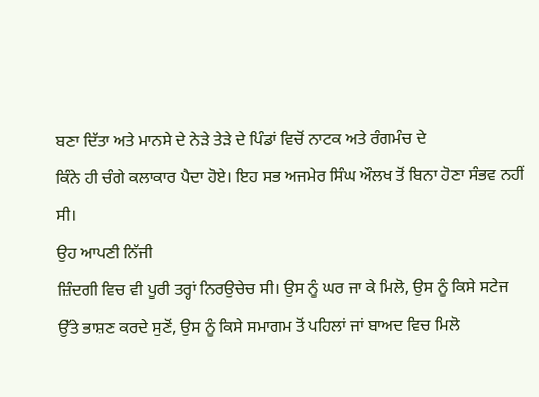ਬਣਾ ਦਿੱਤਾ ਅਤੇ ਮਾਨਸੇ ਦੇ ਨੇੜੇ ਤੇੜੇ ਦੇ ਪਿੰਡਾਂ ਵਿਚੋਂ ਨਾਟਕ ਅਤੇ ਰੰਗਮੰਚ ਦੇ
ਕਿੰਨੇ ਹੀ ਚੰਗੇ ਕਲਾਕਾਰ ਪੈਦਾ ਹੋਏ। ਇਹ ਸਭ ਅਜਮੇਰ ਸਿੰਘ ਔਲਖ ਤੋਂ ਬਿਨਾ ਹੋਣਾ ਸੰਭਵ ਨਹੀਂ ਸੀ।
ਉਹ ਆਪਣੀ ਨਿੱਜੀ
ਜ਼ਿੰਦਗੀ ਵਿਚ ਵੀ ਪੂਰੀ ਤਰ੍ਹਾਂ ਨਿਰਉਚੇਚ ਸੀ। ਉਸ ਨੂੰ ਘਰ ਜਾ ਕੇ ਮਿਲੋ, ਉਸ ਨੂੰ ਕਿਸੇ ਸਟੇਜ
ਉੱਤੇ ਭਾਸ਼ਣ ਕਰਦੇ ਸੁਣੋਂ, ਉਸ ਨੂੰ ਕਿਸੇ ਸਮਾਗਮ ਤੋਂ ਪਹਿਲਾਂ ਜਾਂ ਬਾਅਦ ਵਿਚ ਮਿਲੋ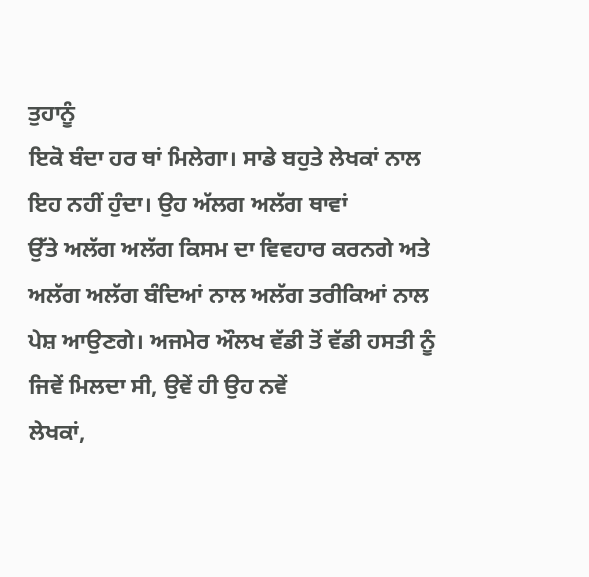ਤੁਹਾਨੂੰ
ਇਕੋ ਬੰਦਾ ਹਰ ਥਾਂ ਮਿਲੇਗਾ। ਸਾਡੇ ਬਹੁਤੇ ਲੇਖਕਾਂ ਨਾਲ ਇਹ ਨਹੀਂ ਹੁੰਦਾ। ਉਹ ਅੱਲਗ ਅਲੱਗ ਥਾਵਾਂ
ਉੱਤੇ ਅਲੱਗ ਅਲੱਗ ਕਿਸਮ ਦਾ ਵਿਵਹਾਰ ਕਰਨਗੇ ਅਤੇ ਅਲੱਗ ਅਲੱਗ ਬੰਦਿਆਂ ਨਾਲ ਅਲੱਗ ਤਰੀਕਿਆਂ ਨਾਲ
ਪੇਸ਼ ਆਉਣਗੇ। ਅਜਮੇਰ ਔਲਖ ਵੱਡੀ ਤੋਂ ਵੱਡੀ ਹਸਤੀ ਨੂੰ ਜਿਵੇਂ ਮਿਲਦਾ ਸੀ, ਉਵੇਂ ਹੀ ਉਹ ਨਵੇਂ
ਲੇਖਕਾਂ,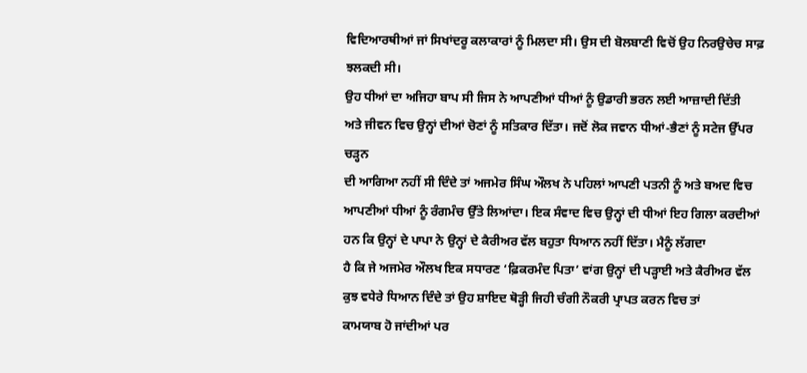ਵਿਦਿਆਰਥੀਆਂ ਜਾਂ ਸਿਖਾਂਦਰੂ ਕਲਾਕਾਰਾਂ ਨੂੰ ਮਿਲਦਾ ਸੀ। ਉਸ ਦੀ ਬੋਲਬਾਣੀ ਵਿਚੋਂ ਉਹ ਨਿਰਉਚੇਚ ਸਾਫ਼ ਝਲਕਦੀ ਸੀ।
ਉਹ ਧੀਆਂ ਦਾ ਅਜਿਹਾ ਬਾਪ ਸੀ ਜਿਸ ਨੇ ਆਪਣੀਆਂ ਧੀਆਂ ਨੂੰ ਉਡਾਰੀ ਭਰਨ ਲਈ ਆਜ਼ਾਦੀ ਦਿੱਤੀ
ਅਤੇ ਜੀਵਨ ਵਿਚ ਉਨ੍ਹਾਂ ਦੀਆਂ ਚੋਣਾਂ ਨੂੰ ਸਤਿਕਾਰ ਦਿੱਤਾ। ਜਦੋਂ ਲੋਕ ਜਵਾਨ ਧੀਆਂ-ਭੈਣਾਂ ਨੂੰ ਸਟੇਜ ਉੱਪਰ ਚੜ੍ਹਨ
ਦੀ ਆਗਿਆ ਨਹੀਂ ਸੀ ਦਿੰਦੇ ਤਾਂ ਅਜਮੇਰ ਸਿੰਘ ਔਲਖ ਨੇ ਪਹਿਲਾਂ ਆਪਣੀ ਪਤਨੀ ਨੂੰ ਅਤੇ ਬਅਦ ਵਿਚ
ਆਪਣੀਆਂ ਧੀਆਂ ਨੂੰ ਰੰਗਮੰਚ ਉੱਤੇ ਲਿਆਂਦਾ। ਇਕ ਸੰਵਾਦ ਵਿਚ ਉਨ੍ਹਾਂ ਦੀ ਧੀਆਂ ਇਹ ਗਿਲਾ ਕਰਦੀਆਂ
ਹਨ ਕਿ ਉਨ੍ਹਾਂ ਦੇ ਪਾਪਾ ਨੇ ਉਨ੍ਹਾਂ ਦੇ ਕੈਰੀਅਰ ਵੱਲ ਬਹੁਤਾ ਧਿਆਨ ਨਹੀਂ ਦਿੱਤਾ। ਮੈਨੂੰ ਲੱਗਦਾ
ਹੈ ਕਿ ਜੇ ਅਜਮੇਰ ਔਲਖ ਇਕ ਸਧਾਰਣ ‘ਫ਼ਿਕਰਮੰਦ ਪਿਤਾ’ ਵਾਂਗ ਉਨ੍ਹਾਂ ਦੀ ਪੜ੍ਹਾਈ ਅਤੇ ਕੈਰੀਅਰ ਵੱਲ
ਕੁਝ ਵਧੇਰੇ ਧਿਆਨ ਦਿੰਦੇ ਤਾਂ ਉਹ ਸ਼ਾਇਦ ਥੋੜ੍ਹੀ ਜਿਹੀ ਚੰਗੀ ਨੌਕਰੀ ਪ੍ਰਾਪਤ ਕਰਨ ਵਿਚ ਤਾਂ
ਕਾਮਯਾਬ ਹੋ ਜਾਂਦੀਆਂ ਪਰ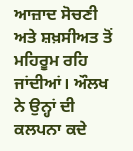ਆਜ਼ਾਦ ਸੋਚਣੀ ਅਤੇ ਸ਼ਖ਼ਸੀਅਤ ਤੋਂ ਮਹਿਰੂਮ ਰਹਿ ਜਾਂਦੀਆਂ। ਔਲਖ ਨੇ ਉਨ੍ਹਾਂ ਦੀ
ਕਲਪਨਾ ਕਦੇ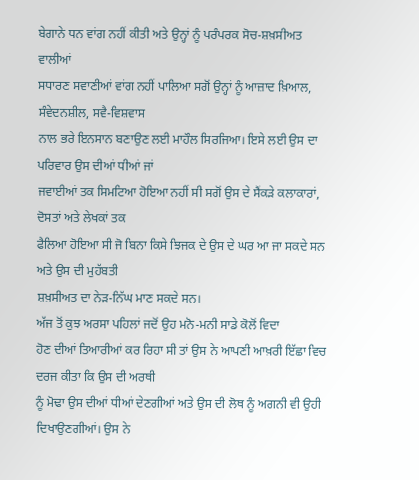ਬੇਗਾਨੇ ਧਨ ਵਾਂਗ ਨਹੀਂ ਕੀਤੀ ਅਤੇ ਉਨ੍ਹਾਂ ਨੂੰ ਪਰੰਪਰਕ ਸੋਚ-ਸ਼ਖ਼ਸੀਅਤ ਵਾਲੀਆਂ
ਸਧਾਰਣ ਸਵਾਣੀਆਂ ਵਾਂਗ ਨਹੀਂ ਪਾਲਿਆ ਸਗੋਂ ਉਨ੍ਹਾਂ ਨੂੰ ਆਜ਼ਾਦ ਖ਼ਿਆਲ, ਸੰਵੇਦਨਸ਼ੀਲ, ਸਵੈ-ਵਿਸ਼ਵਾਸ
ਨਾਲ ਭਰੇ ਇਨਸਾਨ ਬਣਾਉਣ ਲਈ ਮਾਹੌਲ ਸਿਰਜਿਆ। ਇਸੇ ਲਈ ਉਸ ਦਾ ਪਰਿਵਾਰ ਉਸ ਦੀਆਂ ਧੀਆਂ ਜਾਂ
ਜਵਾਈਆਂ ਤਕ ਸਿਮਟਿਆ ਹੋਇਆ ਨਹੀਂ ਸੀ ਸਗੋਂ ਉਸ ਦੇ ਸੈਂਕੜੇ ਕਲਾਕਾਰਾਂ, ਦੋਸਤਾਂ ਅਤੇ ਲੇਖਕਾਂ ਤਕ
ਫੈਲਿਆ ਹੋਇਆ ਸੀ ਜੋ ਬਿਨਾ ਕਿਸੇ ਝਿਜਕ ਦੇ ਉਸ ਦੇ ਘਰ ਆ ਜਾ ਸਕਦੇ ਸਨ ਅਤੇ ਉਸ ਦੀ ਮੁਹੱਬਤੀ
ਸ਼ਖ਼ਸੀਅਤ ਦਾ ਨੇੜ-ਨਿੱਘ ਮਾਣ ਸਕਦੇ ਸਨ।
ਅੱਜ ਤੋਂ ਕੁਝ ਅਰਸਾ ਪਹਿਲਾਂ ਜਦੋਂ ਉਹ ਮਨੋ-ਮਨੀ ਸਾਡੇ ਕੋਲੋਂ ਵਿਦਾ
ਹੋਣ ਦੀਆਂ ਤਿਆਰੀਆਂ ਕਰ ਰਿਹਾ ਸੀ ਤਾਂ ਉਸ ਨੇ ਆਪਣੀ ਆਖ਼ਰੀ ਇੱਛਾ ਵਿਚ ਦਰਜ ਕੀਤਾ ਕਿ ਉਸ ਦੀ ਅਰਥੀ
ਨੂੰ ਮੋਢਾ ਉਸ ਦੀਆਂ ਧੀਆਂ ਦੇਣਗੀਆਂ ਅਤੇ ਉਸ ਦੀ ਲੋਥ ਨੂੰ ਅਗਨੀ ਵੀ ਉਹੀ ਦਿਖਾਉਣਗੀਆਂ। ਉਸ ਨੇ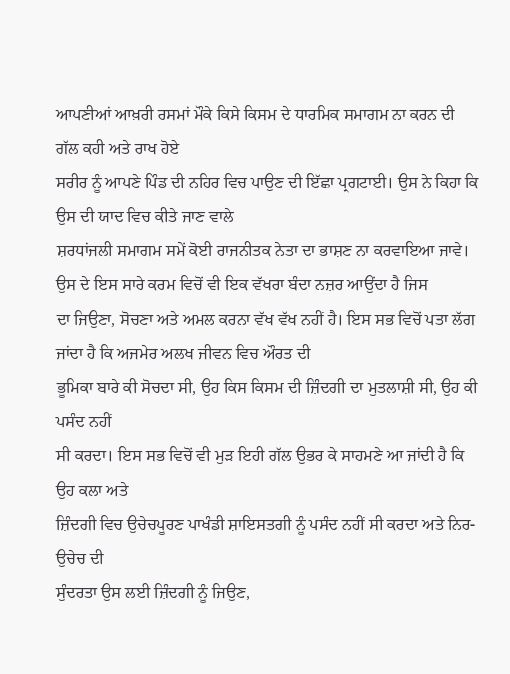ਆਪਣੀਆਂ ਆਖ਼ਰੀ ਰਸਮਾਂ ਮੌਕੇ ਕਿਸੇ ਕਿਸਮ ਦੇ ਧਾਰਮਿਕ ਸਮਾਗਮ ਨਾ ਕਰਨ ਦੀ ਗੱਲ ਕਹੀ ਅਤੇ ਰਾਖ ਹੋਏ
ਸਰੀਰ ਨੂੰ ਆਪਣੇ ਪਿੰਡ ਦੀ ਨਹਿਰ ਵਿਚ ਪਾਉਣ ਦੀ ਇੱਛਾ ਪ੍ਰਗਟਾਈ। ਉਸ ਨੇ ਕਿਹਾ ਕਿ ਉਸ ਦੀ ਯਾਦ ਵਿਚ ਕੀਤੇ ਜਾਣ ਵਾਲੇ
ਸ਼ਰਧਾਂਜਲੀ ਸਮਾਗਮ ਸਮੇਂ ਕੋਈ ਰਾਜਨੀਤਕ ਨੇਤਾ ਦਾ ਭਾਸ਼ਣ ਨਾ ਕਰਵਾਇਆ ਜਾਵੇ। ਉਸ ਦੇ ਇਸ ਸਾਰੇ ਕਰਮ ਵਿਚੋਂ ਵੀ ਇਕ ਵੱਖਰਾ ਬੰਦਾ ਨਜ਼ਰ ਆਉਂਦਾ ਹੈ ਜਿਸ
ਦਾ ਜਿਉਣਾ, ਸੋਚਣਾ ਅਤੇ ਅਮਲ ਕਰਨਾ ਵੱਖ ਵੱਖ ਨਹੀਂ ਹੈ। ਇਸ ਸਭ ਵਿਚੋਂ ਪਤਾ ਲੱਗ ਜਾਂਦਾ ਹੈ ਕਿ ਅਜਮੇਰ ਅਲਖ ਜੀਵਨ ਵਿਚ ਔਰਤ ਦੀ
ਭੂਮਿਕਾ ਬਾਰੇ ਕੀ ਸੋਚਦਾ ਸੀ, ਉਹ ਕਿਸ ਕਿਸਮ ਦੀ ਜ਼ਿੰਦਗੀ ਦਾ ਮੁਤਲਾਸ਼ੀ ਸੀ, ਉਹ ਕੀ ਪਸੰਦ ਨਹੀਂ
ਸੀ ਕਰਦਾ। ਇਸ ਸਭ ਵਿਚੋਂ ਵੀ ਮੁੜ ਇਹੀ ਗੱਲ ਉਭਰ ਕੇ ਸਾਹਮਣੇ ਆ ਜਾਂਦੀ ਹੈ ਕਿ ਉਹ ਕਲਾ ਅਤੇ
ਜ਼ਿੰਦਗੀ ਵਿਚ ਉਚੇਚਪੂਰਣ ਪਾਖੰਡੀ ਸ਼ਾਇਸਤਗੀ ਨੂੰ ਪਸੰਦ ਨਹੀਂ ਸੀ ਕਰਦਾ ਅਤੇ ਨਿਰ-ਉਚੇਚ ਦੀ
ਸੁੰਦਰਤਾ ਉਸ ਲਈ ਜ਼ਿੰਦਗੀ ਨੂੰ ਜਿਉਣ,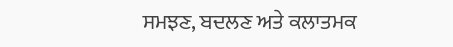ਸਮਝਣ, ਬਦਲਣ ਅਤੇ ਕਲਾਤਮਕ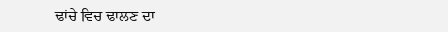ਢਾਂਚੇ ਵਿਚ ਢਾਲਣ ਦਾ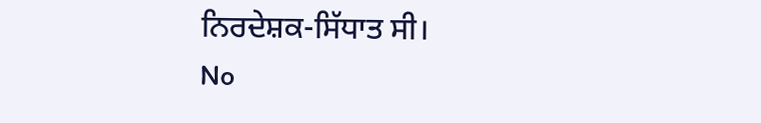ਨਿਰਦੇਸ਼ਕ-ਸਿੱਧਾਤ ਸੀ।
No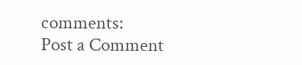comments:
Post a Comment